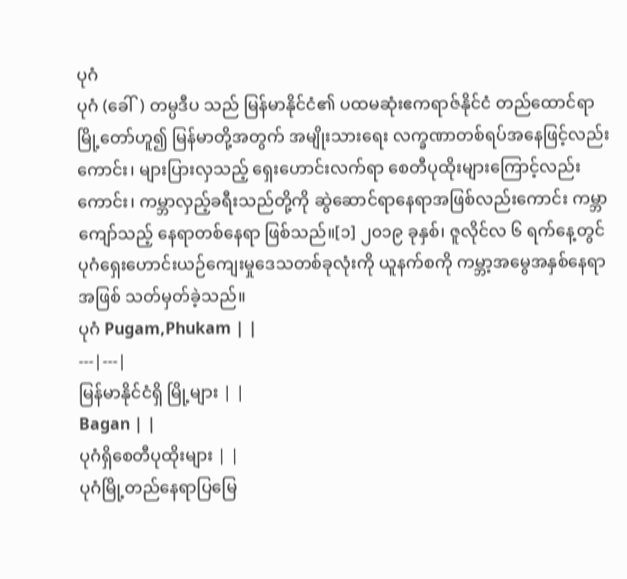ပုဂံ
ပုဂံ (ခေါ်) တမ္ပဒီပ သည် မြန်မာနိုင်ငံ၏ ပထမဆုံးဧကရာဇ်နိုင်ငံ တည်ထောင်ရာ မြို့တော်ဟူ၍ မြန်မာတို့အတွက် အမျိုးသားရေး လက္ခဏာတစ်ရပ်အနေဖြင့်လည်းကောင်း၊ များပြားလှသည့် ရှေးဟောင်းလက်ရာ စေတီပုထိုးများကြောင့်လည်းကောင်း၊ ကမ္ဘာလှည့်ခရီးသည်တို့ကို ဆွဲဆောင်ရာနေရာအဖြစ်လည်းကောင်း ကမ္ဘာကျော်သည့် နေရာတစ်နေရာ ဖြစ်သည်။[၁] ၂၀၁၉ ခုနှစ်၊ ဇူလိုင်လ ၆ ရက်နေ့တွင် ပုဂံရှေးဟောင်းယဉ်ကျေးမှုဒေသတစ်ခုလုံးကို ယူနက်စကို ကမ္ဘာ့အမွေအနှစ်နေရာအဖြစ် သတ်မှတ်ခဲ့သည်။
ပုဂံ Pugam,Phukam | |
---|---|
မြန်မာနိုင်ငံရှိ မြို့များ | |
Bagan | |
ပုဂံရှိစေတီပုထိုးများ | |
ပုဂံမြို့တည်နေရာပြမြေ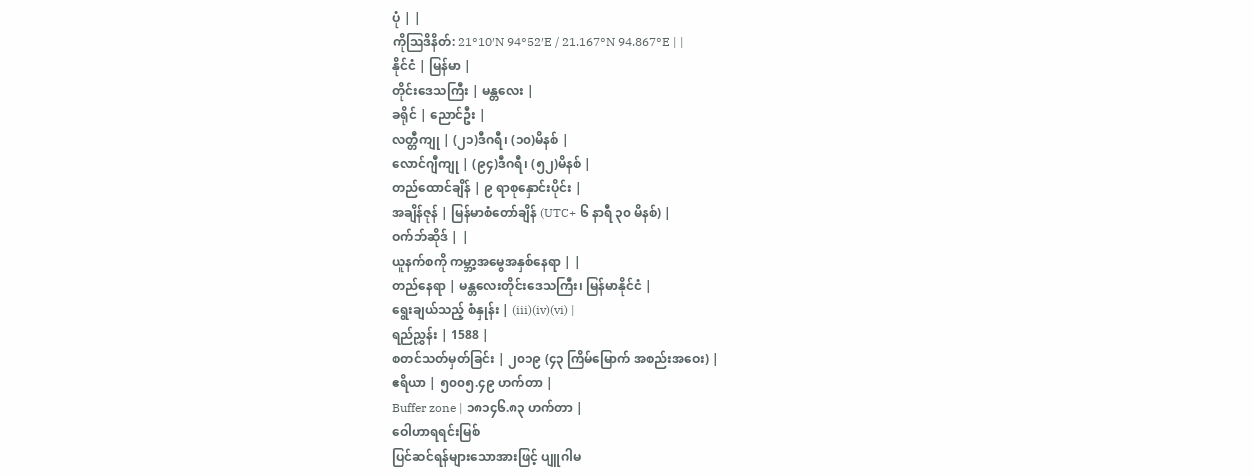ပုံ | |
ကိုဩဒိနိတ်: 21°10′N 94°52′E / 21.167°N 94.867°E | |
နိုင်ငံ | မြန်မာ |
တိုင်းဒေသကြီး | မန္တလေး |
ခရိုင် | ညောင်ဦး |
လတ္တီကျု | (၂၁)ဒီဂရီ၊ (၁၀)မိနစ် |
လောင်ဂျီကျု | (၉၄)ဒီဂရီ၊ (၅၂)မိနစ် |
တည်ထောင်ချိန် | ၉ ရာစုနှောင်းပိုင်း |
အချိန်ဇုန် | မြန်မာစံတော်ချိန် (UTC+ ၆ နာရီ ၃၀ မိနစ်) |
ဝက်ဘ်ဆိုဒ် | |
ယူနက်စကို ကမ္ဘာ့အမွေအနှစ်နေရာ | |
တည်နေရာ | မန္တလေးတိုင်းဒေသကြီး၊ မြန်မာနိုင်ငံ |
ရွေးချယ်သည့် စံနှုန်း | (iii)(iv)(vi) |
ရည်ညွှန်း | 1588 |
စတင်သတ်မှတ်ခြင်း | ၂၀၁၉ (၄၃ ကြိမ်မြောက် အစည်းအဝေး) |
ဧရိယာ | ၅၀၀၅.၄၉ ဟက်တာ |
Buffer zone | ၁၈၁၄၆.၈၃ ဟက်တာ |
ဝေါဟာရရင်းမြစ်
ပြင်ဆင်ရန်များသောအားဖြင့် ပျူဂါမ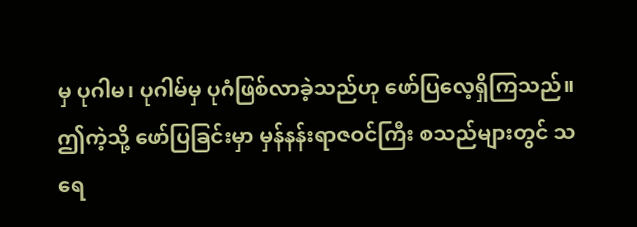မှ ပုဂါမ၊ ပုဂါမ်မှ ပုဂံဖြစ်လာခဲ့သည်ဟု ဖော်ပြလေ့ရှိကြသည်။ ဤကဲ့သို့ ဖော်ပြခြင်းမှာ မှန်နန်းရာဇဝင်ကြီး စသည်များတွင် သရေ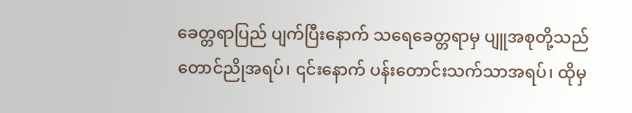ခေတ္တရာပြည် ပျက်ပြီးနောက် သရေခေတ္တရာမှ ပျူအစုတို့သည် တောင်ညိုအရပ်၊ ၎င်းနောက် ပန်းတောင်းသက်သာအရပ်၊ ထိုမှ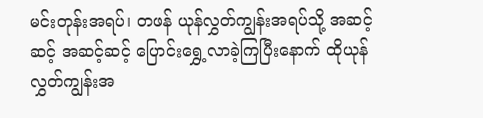မင်းတုန်းအရပ်၊ တဖန် ယုန်လွှတ်ကျွန်းအရပ်သို့ အဆင့်ဆင့် အဆင့်ဆင့် ပြောင်းရွှေ့လာခဲ့ကြပြီးနောက် ထိုယုန်လွှတ်ကျွန်းအ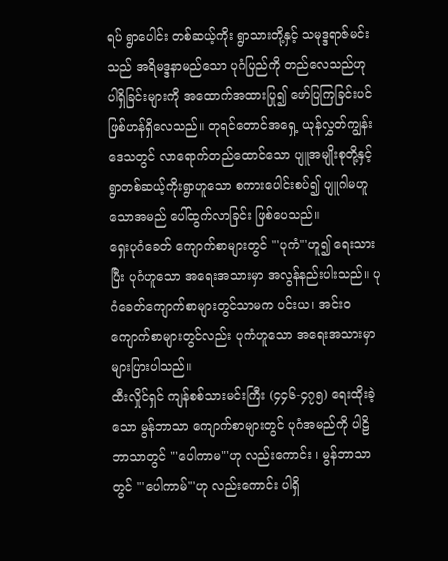ရပ် ရွာပေါင်း တစ်ဆယ့်ကိုး ရွာသားတို့နှင့် သမုဒ္ဒရာဇ်မင်းသည် အရိမဒ္ဒနာမည်သော ပုဂံပြည်ကို တည်လေသည်ဟု ပါရှိခြင်းများကို အထောက်အထားပြု၍ ဖော်ပြကြခြင်းပင် ဖြစ်ဟန်ရှိလေသည်။ တုရင်တောင်အရှေ့ ယုန်လွှတ်ကျွန်း ဒေသတွင် လာရောက်တည်ထောင်သော ပျူအမျိုးစုတို့နှင့် ရွာတစ်ဆယ့်ကိုးရွာဟူသော စကားပေါင်းစပ်၍ ပျူဂါမဟူသောအမည် ပေါ်ထွက်လာခြင်း ဖြစ်ပေသည်။
ရှေးပုဂံခေတ် ကျောက်စာများတွင် "'ပုကံ"'ဟူ၍ ရေးသားပြီး ပုဂံဟူသော အရေးအသားမှာ အလွန်နည်းပါးသည်။ ပုဂံခေတ်ကျောက်စာများတွင်သာမက ပင်းယ၊ အင်းဝ ကျောက်စာများတွင်လည်း ပုကံဟူသော အရေးအသားမှာ များပြားပါသည်။
ထီးလှိုင်ရှင် ကျန်စစ်သားမင်းကြီး (၄၄၆-၄၇၅) ရေးထိုးခဲ့သော မွန်ဘာသာ ကျောက်စာများတွင် ပုဂံအမည်ကို ပါဠိဘာသာတွင် "'ပေါကာမ"'ဟု လည်းကောင်း ၊ မွန်ဘာသာတွင် "'ပေါကာမ်"'ဟု လည်းကောင်း ပါရှိ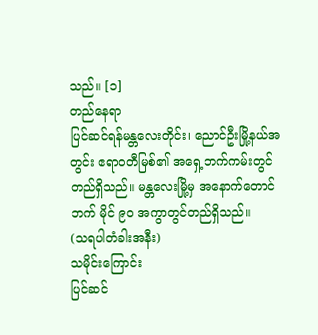သည်။ [၁]
တည်နေရာ
ပြင်ဆင်ရန်မန္တလေးတိုင်း၊ ညောင်ဦးမြို့နယ်အတွင်း ဧရာဝတီမြစ်၏ အရှေ့ဘက်ကမ်းတွင်တည်ရှိသည်။ မန္တလေးမြို့မှ အနောက်တောင်ဘက် မိုင် ၉ဝ အကွာတွင်တည်ရှိသည်။
(သရပါတံခါးအနီး)
သမိုင်းကြောင်း
ပြင်ဆင်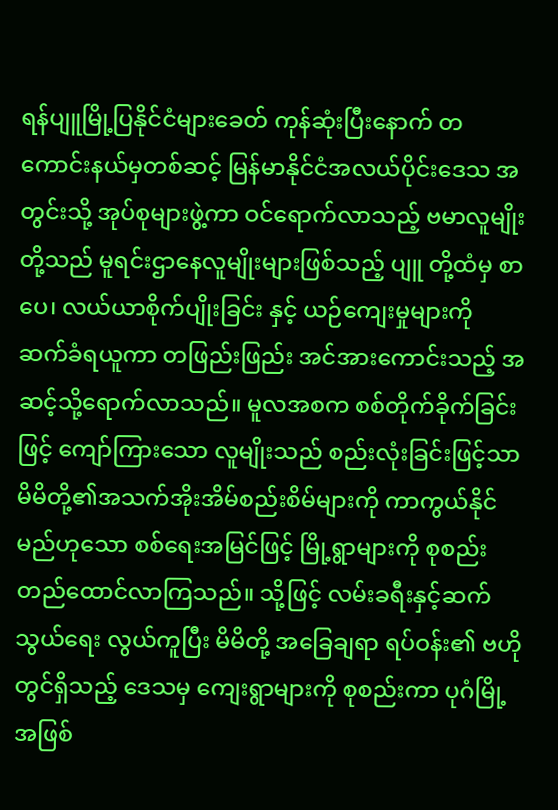ရန်ပျူမြို့ပြနိုင်ငံများခေတ် ကုန်ဆုံးပြီးနောက် တကောင်းနယ်မှတစ်ဆင့် မြန်မာနိုင်ငံအလယ်ပိုင်းဒေသ အတွင်းသို့ အုပ်စုများဖွဲ့ကာ ဝင်ရောက်လာသည့် ဗမာလူမျိုးတို့သည် မူရင်းဌာနေလူမျိုးများဖြစ်သည့် ပျူ တို့ထံမှ စာပေ၊ လယ်ယာစိုက်ပျိုးခြင်း နှင့် ယဉ်ကျေးမှုများကို ဆက်ခံရယူကာ တဖြည်းဖြည်း အင်အားကောင်းသည့် အဆင့်သို့ရောက်လာသည်။ မူလအစက စစ်တိုက်ခိုက်ခြင်းဖြင့် ကျော်ကြားသော လူမျိုးသည် စည်းလုံးခြင်းဖြင့်သာ မိမိတို့၏အသက်အိုးအိမ်စည်းစိမ်များကို ကာကွယ်နိုင်မည်ဟုသော စစ်ရေးအမြင်ဖြင့် မြို့ရွာများကို စုစည်းတည်ထောင်လာကြသည်။ သို့ဖြင့် လမ်းခရီးနှင့်ဆက်သွယ်ရေး လွယ်ကူပြီး မိမိတို့ အခြေချရာ ရပ်ဝန်း၏ ဗဟိုတွင်ရှိသည့် ဒေသမှ ကျေးရွာများကို စုစည်းကာ ပုဂံမြို့အဖြစ်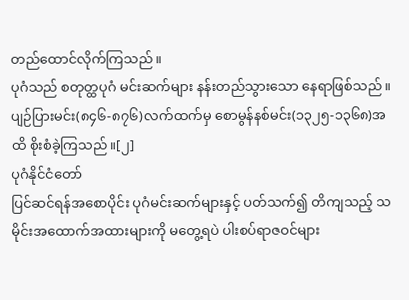တည်ထောင်လိုက်ကြသည်။
ပုဂံသည် စတုတ္ထပုဂံ မင်းဆက်များ နန်းတည်သွားသော နေရာဖြစ်သည်။ ပျဉ်ပြားမင်း(၈၄၆-၈၇၆)လက်ထက်မှ စောမွန်နစ်မင်း(၁၃၂၅-၁၃၆၈)အထိ စိုးစံခဲ့ကြသည်။[၂]
ပုဂံနိုင်ငံတော်
ပြင်ဆင်ရန်အစောပိုင်း ပုဂံမင်းဆက်များနှင့် ပတ်သက်၍ တိကျသည့် သမိုင်းအထောက်အထားများကို မတွေ့ရပဲ ပါးစပ်ရာဇဝင်များ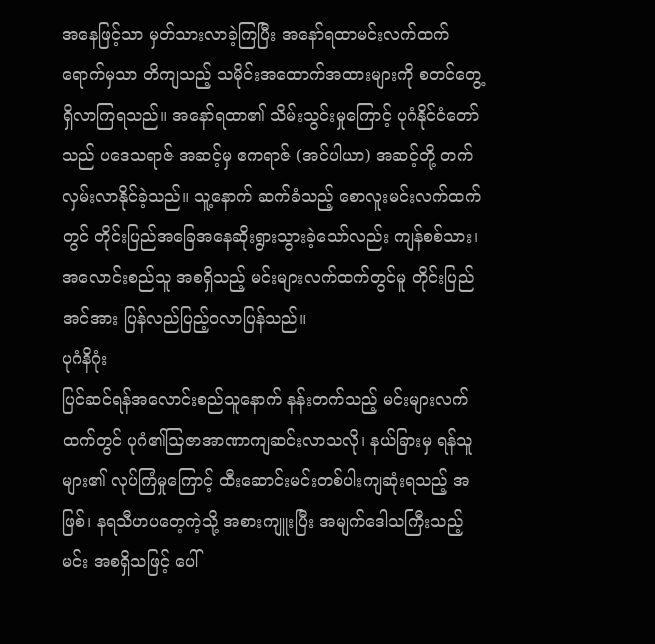အနေဖြင့်သာ မှတ်သားလာခဲ့ကြပြီး အနော်ရထာမင်းလက်ထက်ရောက်မှသာ တိကျသည့် သမိုင်းအထောက်အထားများကို စတင်တွေ့ရှိလာကြရသည်။ အနော်ရထာ၏ သိမ်းသွင်းမှုကြောင့် ပုဂံနိုင်ငံတော်သည် ပဒေသရာဇ် အဆင့်မှ ဧကရာဇ် (အင်ပါယာ) အဆင့်တို့ တက်လှမ်းလာနိုင်ခဲ့သည်။ သူ့နောက် ဆက်ခံသည့် စောလူးမင်းလက်ထက်တွင် တိုင်းပြည်အခြေအနေဆိုးရွားသွားခဲ့သော်လည်း ကျန်စစ်သား၊ အလောင်းစည်သူ အစရှိသည့် မင်းများလက်ထက်တွင်မူ တိုင်းပြည်အင်အား ပြန်လည်ပြည့်ဝလာပြန်သည်။
ပုဂံနိဂုံး
ပြင်ဆင်ရန်အလောင်းစည်သူနောက် နန်းတက်သည့် မင်းများလက်ထက်တွင် ပုဂံ၏ဩဇာအာဏာကျဆင်းလာသလို၊ နယ်ခြားမှ ရန်သူများ၏ လုပ်ကြံမှုကြောင့် ထီးဆောင်းမင်းတစ်ပါးကျဆုံးရသည့် အဖြစ်၊ နရသီဟပတေ့ကဲ့သို့ အစားကျူးပြီး အမျက်ဒေါသကြီးသည့်မင်း အစရှိသဖြင့် ပေါ်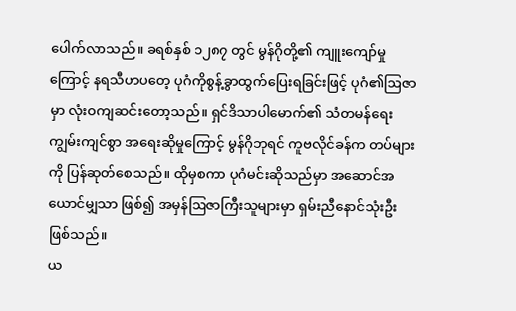ပေါက်လာသည်။ ခရစ်နှစ် ၁၂၈၇ တွင် မွန်ဂိုတို့၏ ကျူးကျော်မှုကြောင့် နရသီဟပတေ့ ပုဂံကိုစွန့်ခွာထွက်ပြေးရခြင်းဖြင့် ပုဂံ၏ဩဇာမှာ လုံးဝကျဆင်းတော့သည်။ ရှင်ဒိသာပါမောက်၏ သံတမန်ရေးကျွမ်းကျင်စွာ အရေးဆိုမှုကြောင့် မွန်ဂိုဘုရင် ကူဗလိုင်ခန်က တပ်များကို ပြန်ဆုတ်စေသည်။ ထိုမှစကာ ပုဂံမင်းဆိုသည်မှာ အဆောင်အယောင်မျှသာ ဖြစ်၍ အမှန်ဩဇာကြီးသူများမှာ ရှမ်းညီနောင်သုံးဦး ဖြစ်သည်။
ယ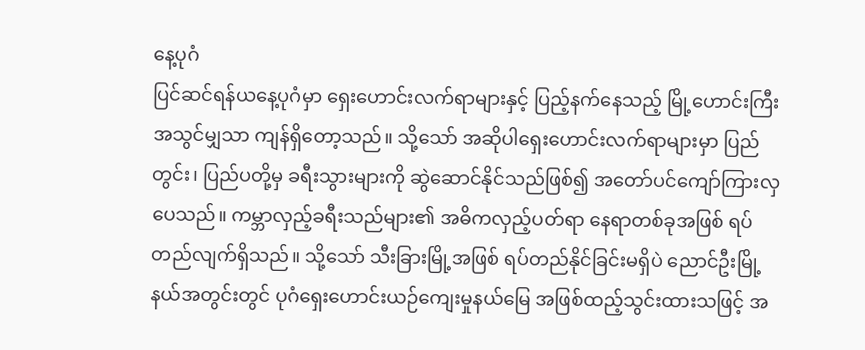နေ့ပုဂံ
ပြင်ဆင်ရန်ယနေ့ပုဂံမှာ ရှေးဟောင်းလက်ရာများနှင့် ပြည့်နက်နေသည့် မြို့ဟောင်းကြီးအသွင်မျှသာ ကျန်ရှိတော့သည်။ သို့သော် အဆိုပါရှေးဟောင်းလက်ရာများမှာ ပြည်တွင်း၊ ပြည်ပတို့မှ ခရီးသွားများကို ဆွဲဆောင်နိုင်သည်ဖြစ်၍ အတော်ပင်ကျော်ကြားလှပေသည်။ ကမ္ဘာလှည့်ခရီးသည်များ၏ အဓိကလှည့်ပတ်ရာ နေရာတစ်ခုအဖြစ် ရပ်တည်လျက်ရှိသည်။ သို့သော် သီးခြားမြို့အဖြစ် ရပ်တည်နိုင်ခြင်းမရှိပဲ ညောင်ဦးမြို့နယ်အတွင်းတွင် ပုဂံရှေးဟောင်းယဉ်ကျေးမှုနယ်မြေ အဖြစ်ထည့်သွင်းထားသဖြင့် အ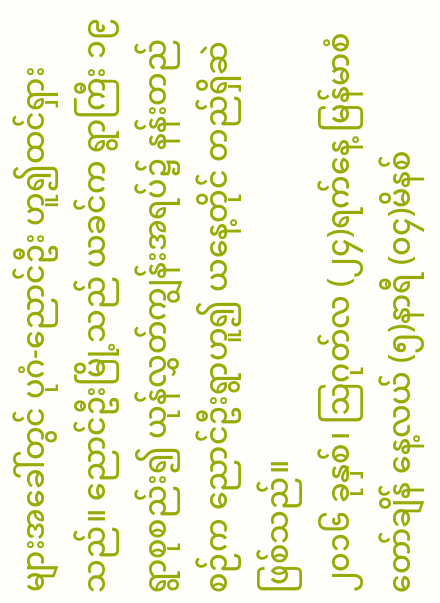များအခေါ်တွင် ပုဂံ-ညောင်ဦး ဟူ၍ထင်ရှားသည်။ ညောင်ဦးမြို့သည် ယခင်က ရွာကြီး ၁၉ ရွာစုစည်း၍ ယုန်လွှတ်ကျွန်းအရပ်၌ နန်းတည်စဉ်က ညောင်ဦးရွာဟူ၍ ယနေ့တိုင် တည်ရှိဆဲဖြစ်သည်။
၂၀၁၆ ခုနှစ်၊ ဩဂုတ်လ (၂၄)ရက်နေ့ မြန်မာစံတော်ချိန် နေ့လယ် (၅)နာရီ (၀၄)မိနစ်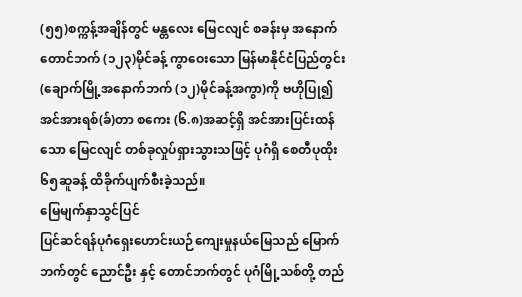(၅၅)စက္ကန့်အချိန်တွင် မန္တလေး မြေငလျင် စခန်းမှ အနောက်တောင်ဘက် (၁၂၃)မိုင်ခန့် ကွာဝေးသော မြန်မာနိုင်ငံပြည်တွင်း (ချောက်မြို့အနောက်ဘက် (၁၂)မိုင်ခန့်အကွာ)ကို ဗဟိုပြု၍ အင်အားရစ်(ခ်)တာ စကေး (၆.၈)အဆင့်ရှိ အင်အားပြင်းထန်သော မြေငလျင် တစ်ခုလှုပ်ရှားသွားသဖြင့် ပုဂံရှိ စေတီပုထိုး ၆၅ဆူခန့် ထိခိုက်ပျက်စီးခဲ့သည်။
မြေမျက်နှာသွင်ပြင်
ပြင်ဆင်ရန်ပုဂံရှေးဟောင်းယဉ်ကျေးမှုနယ်မြေသည် မြောက်ဘက်တွင် ညောင်ဦး နှင့် တောင်ဘက်တွင် ပုဂံမြို့သစ်တို့ တည်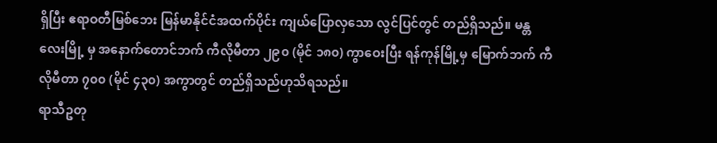ရှိပြီး ဧရာဝတီမြစ်ဘေး မြန်မာနိုင်ငံအထက်ပိုင်း ကျယ်ပြောလှသော လွင်ပြင်တွင် တည်ရှိသည်။ မန္တလေးမြို့ မှ အနောက်တောင်ဘက် ကီလိုမီတာ ၂၉၀ (မိုင် ၁၈၀) ကွာဝေးပြီး ရန်ကုန်မြို့မှ မြောက်ဘက် ကီလိုမီတာ ၇၀၀ (မိုင် ၄၃၀) အကွာတွင် တည်ရှိသည်ဟုသိရသည်။
ရာသီဥတု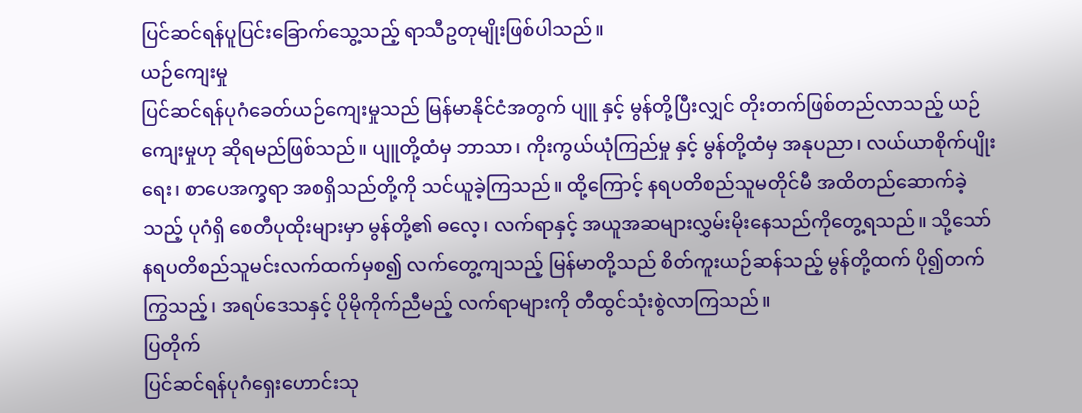ပြင်ဆင်ရန်ပူပြင်းခြောက်သွေ့သည့် ရာသီဥတုမျိုးဖြစ်ပါသည်။
ယဉ်ကျေးမှု
ပြင်ဆင်ရန်ပုဂံခေတ်ယဉ်ကျေးမှုသည် မြန်မာနိုင်ငံအတွက် ပျူ နှင့် မွန်တို့ပြီးလျှင် တိုးတက်ဖြစ်တည်လာသည့် ယဉ်ကျေးမှုဟု ဆိုရမည်ဖြစ်သည်။ ပျူတို့ထံမှ ဘာသာ၊ ကိုးကွယ်ယုံကြည်မှု နှင့် မွန်တို့ထံမှ အနုပညာ၊ လယ်ယာစိုက်ပျိုးရေး၊ စာပေအက္ခရာ အစရှိသည်တို့ကို သင်ယူခဲ့ကြသည်။ ထို့ကြောင့် နရပတိစည်သူမတိုင်မီ အထိတည်ဆောက်ခဲ့သည့် ပုဂံရှိ စေတီပုထိုးများမှာ မွန်တို့၏ ဓလေ့၊ လက်ရာနှင့် အယူအဆများလွှမ်းမိုးနေသည်ကိုတွေ့ရသည်။ သို့သော် နရပတိစည်သူမင်းလက်ထက်မှစ၍ လက်တွေ့ကျသည့် မြန်မာတို့သည် စိတ်ကူးယဉ်ဆန်သည့် မွန်တို့ထက် ပို၍တက်ကြွသည့်၊ အရပ်ဒေသနှင့် ပိုမိုကိုက်ညီမည့် လက်ရာများကို တီထွင်သုံးစွဲလာကြသည်။
ပြတိုက်
ပြင်ဆင်ရန်ပုဂံရှေးဟောင်းသု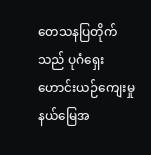တေသနပြတိုက်သည် ပုဂံရှေးဟောင်းယဉ်ကျေးမှုနယ်မြေအ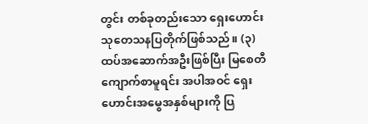တွင်း တစ်ခုတည်းသော ရှေးဟောင်းသုတေသနပြတိုက်ဖြစ်သည်။ (၃) ထပ်အဆောက်အဦးဖြစ်ပြီး မြစေတီကျောက်စာမူရင်း အပါအဝင် ရှေးဟောင်းအမွေအနှစ်များကို ပြ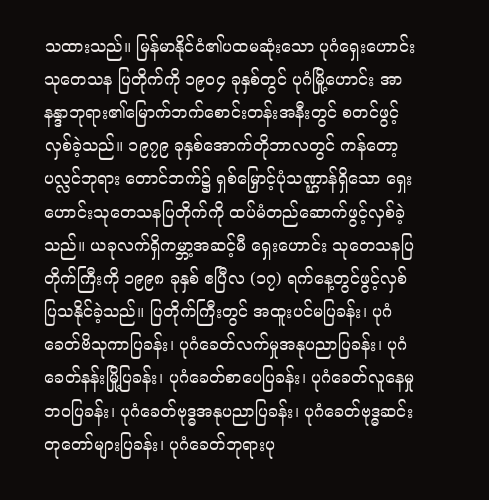သထားသည်။ မြန်မာနိုင်ငံ၏ပထမဆုံးသော ပုဂံရှေးဟောင်းသုတေသန ပြတိုက်ကို ၁၉၀၄ ခုနှစ်တွင် ပုဂံမြို့ဟောင်း အာနန္ဒာဘုရား၏မြောက်ဘက်စောင်းတန်းအနီးတွင် စတင်ဖွင့်လှစ်ခဲ့သည်။ ၁၉၇၉ ခုနှစ်အောက်တိုဘာလတွင် ကန်တော့ပလ္လင်ဘုရား တောင်ဘက်၌ ရှစ်မြှောင့်ပုံသဏ္ဌာန်ရှိသော ရှေးဟောင်းသုတေသနပြတိုက်ကို ထပ်မံတည်ဆောက်ဖွင့်လှစ်ခဲ့သည်။ ယခုလက်ရှိကမ္ဘာ့အဆင့်မီ ရှေးဟောင်း သုတေသနပြတိုက်ကြီးကို ၁၉၉၈ ခုနှစ် ဧပြီလ (၁၇) ရက်နေ့တွင်ဖွင့်လှစ်ပြသနိုင်ခဲ့သည်။ ပြတိုက်ကြီးတွင် အထူးပင်မပြခန်း၊ ပုဂံခေတ်ဗိသုကာပြခန်း၊ ပုဂံခေတ်လက်မှုအနုပညာပြခန်း၊ ပုဂံခေတ်နန်းမြို့ပြခန်း၊ ပုဂံခေတ်စာပေပြခန်း၊ ပုဂံခေတ်လူနေမှုဘဝပြခန်း၊ ပုဂံခေတ်ဗုဒ္ဓအနုပညာပြခန်း၊ ပုဂံခေတ်ဗုဒ္ဓဆင်းတုတော်များပြခန်း၊ ပုဂံခေတ်ဘုရားပု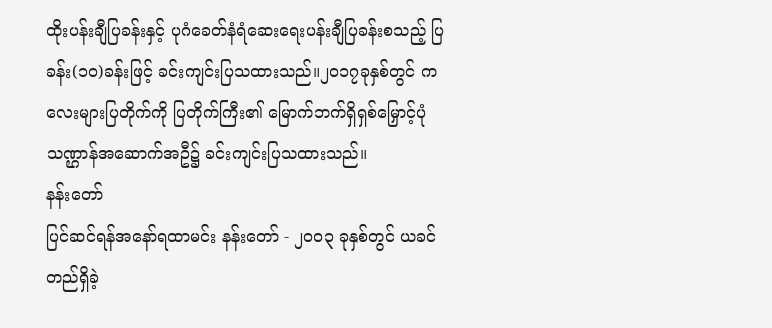ထိုးပန်းချီပြခန်းနှင့် ပုဂံခေတ်နံရံဆေးရေးပန်းချီပြခန်းစသည့် ပြခန်း(၁၀)ခန်းဖြင့် ခင်းကျင်းပြသထားသည်။၂၀၁၇ခုနှစ်တွင် ကလေးများပြတိုက်ကို ပြတိုက်ကြီး၏ မြောက်ဘက်ရှိရှစ်မြှောင့်ပုံသဏ္ဌာန်အဆောက်အဦ၌ ခင်းကျင်းပြသထားသည်။
နန်းတော်
ပြင်ဆင်ရန်အနော်ရထာမင်း နန်းတော် - ၂၀၀၃ ခုနှစ်တွင် ယခင်တည်ရှိခဲ့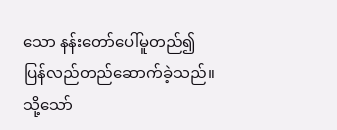သော နန်းတော်ပေါ်မူတည်၍ ပြန်လည်တည်ဆောက်ခဲ့သည်။ သို့သော်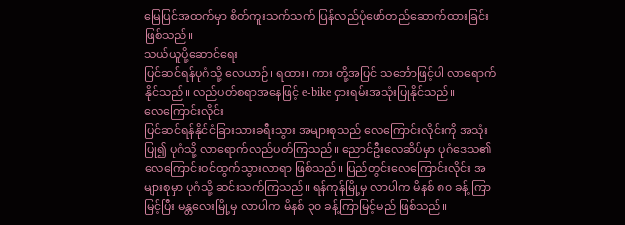မြေပြင်အထက်မှာ စိတ်ကူးသက်သက် ပြန်လည်ပုံဖော်တည်ဆောက်ထားခြင်း ဖြစ်သည်။
သယ်ယူပို့ဆောင်ရေး
ပြင်ဆင်ရန်ပုဂံသို့ လေယာဉ်၊ ရထား၊ ကား တို့အပြင် သင်္ဘောဖြင့်ပါ လာရောက်နိုင်သည်။ လည်ပတ်စရာအနေဖြင့် e-bike ငှားရမ်းအသုံးပြုနိုင်သည်။
လေကြောင်းလိုင်း
ပြင်ဆင်ရန်နိုင်ငံခြားသားခရီးသွား အများစုသည် လေကြောင်းလိုင်းကို အသုံးပြု၍ ပုဂံသို့ လာရောက်လည်ပတ်ကြသည်။ ညောင်ဦးလေဆိပ်မှာ ပုဂံဒေသ၏ လေကြောင်းဝင်ထွက်သွားလာရာ ဖြစ်သည်။ ပြည်တွင်းလေကြောင်းလိုင်း အများစုမှာ ပုဂံသို့ ဆင်းသက်ကြသည်။ ရန်ကုန်မြို့မှ လာပါက မိနစ် ၈၀ ခန့် ကြာမြင့်ပြီး မန္တလေးမြို့မှ လာပါက မိနစ် ၃၀ ခန့်ကြာမြင့်မည် ဖြစ်သည်။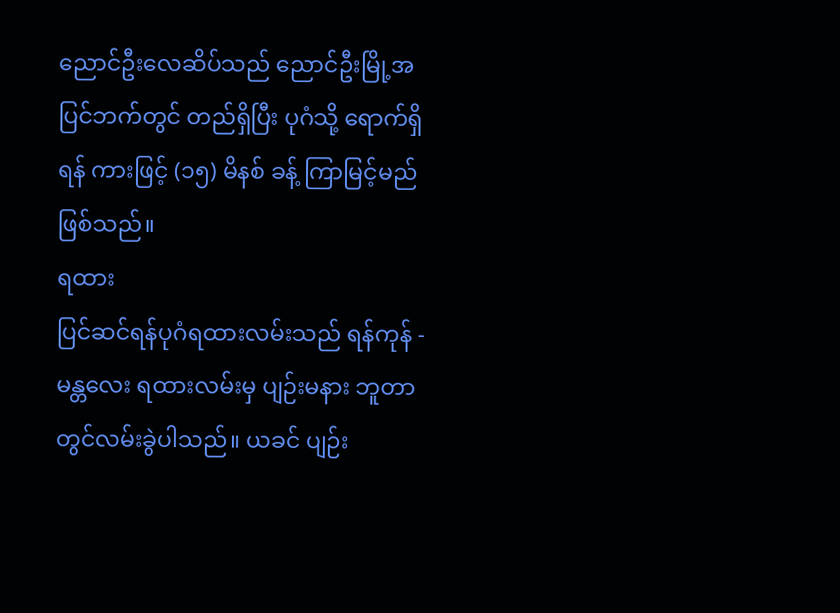ညောင်ဦးလေဆိပ်သည် ညောင်ဦးမြို့အပြင်ဘက်တွင် တည်ရှိပြီး ပုဂံသို့ ရောက်ရှိရန် ကားဖြင့် (၁၅) မိနစ် ခန့် ကြာမြင့်မည် ဖြစ်သည်။
ရထား
ပြင်ဆင်ရန်ပုဂံရထားလမ်းသည် ရန်ကုန် - မန္တလေး ရထားလမ်းမှ ပျဉ်းမနား ဘူတာတွင်လမ်းခွဲပါသည်။ ယခင် ပျဉ်း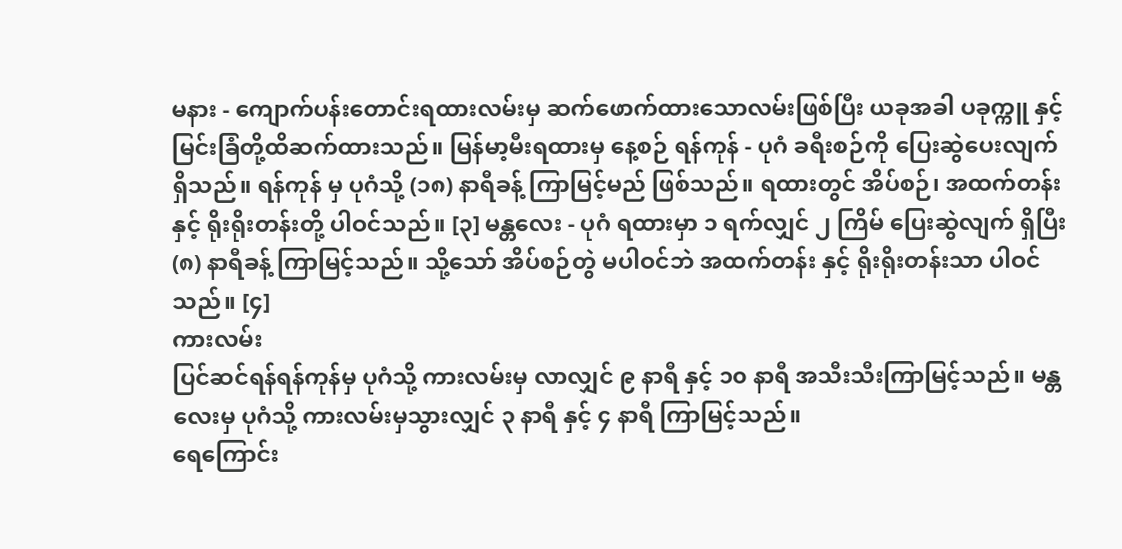မနား - ကျောက်ပန်းတောင်းရထားလမ်းမှ ဆက်ဖောက်ထားသောလမ်းဖြစ်ပြီး ယခုအခါ ပခုက္ကူ နှင့် မြင်းခြံတို့ထိဆက်ထားသည်။ မြန်မာ့မီးရထားမှ နေ့စဉ် ရန်ကုန် - ပုဂံ ခရီးစဉ်ကို ပြေးဆွဲပေးလျက် ရှိသည်။ ရန်ကုန် မှ ပုဂံသို့ (၁၈) နာရီခန့် ကြာမြင့်မည် ဖြစ်သည်။ ရထားတွင် အိပ်စဉ်၊ အထက်တန်း နှင့် ရိုးရိုးတန်းတို့ ပါဝင်သည်။ [၃] မန္တလေး - ပုဂံ ရထားမှာ ၁ ရက်လျှင် ၂ ကြိမ် ပြေးဆွဲလျက် ရှိပြီး (၈) နာရီခန့် ကြာမြင့်သည်။ သို့သော် အိပ်စဉ်တွဲ မပါဝင်ဘဲ အထက်တန်း နှင့် ရိုးရိုးတန်းသာ ပါဝင်သည်။ [၄]
ကားလမ်း
ပြင်ဆင်ရန်ရန်ကုန်မှ ပုဂံသို့ ကားလမ်းမှ လာလျှင် ၉ နာရီ နှင့် ၁၀ နာရီ အသီးသီးကြာမြင့်သည်။ မန္တလေးမှ ပုဂံသို့ ကားလမ်းမှသွားလျှင် ၃ နာရီ နှင့် ၄ နာရီ ကြာမြင့်သည်။
ရေကြောင်း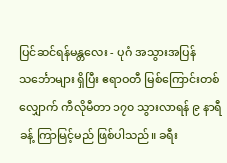ပြင်ဆင်ရန်မန္တလေး - ပုဂံ အသွားအပြန် သင်္ဘောများ ရှိပြီး ဧရာဝတီ မြစ်ကြောင်းတစ်လျှောက် ကီလိုမီတာ ၁၇၀ သွားလာရန် ၉ နာရီခန့် ကြာမြင့်မည် ဖြစ်ပါသည်။ ခရီး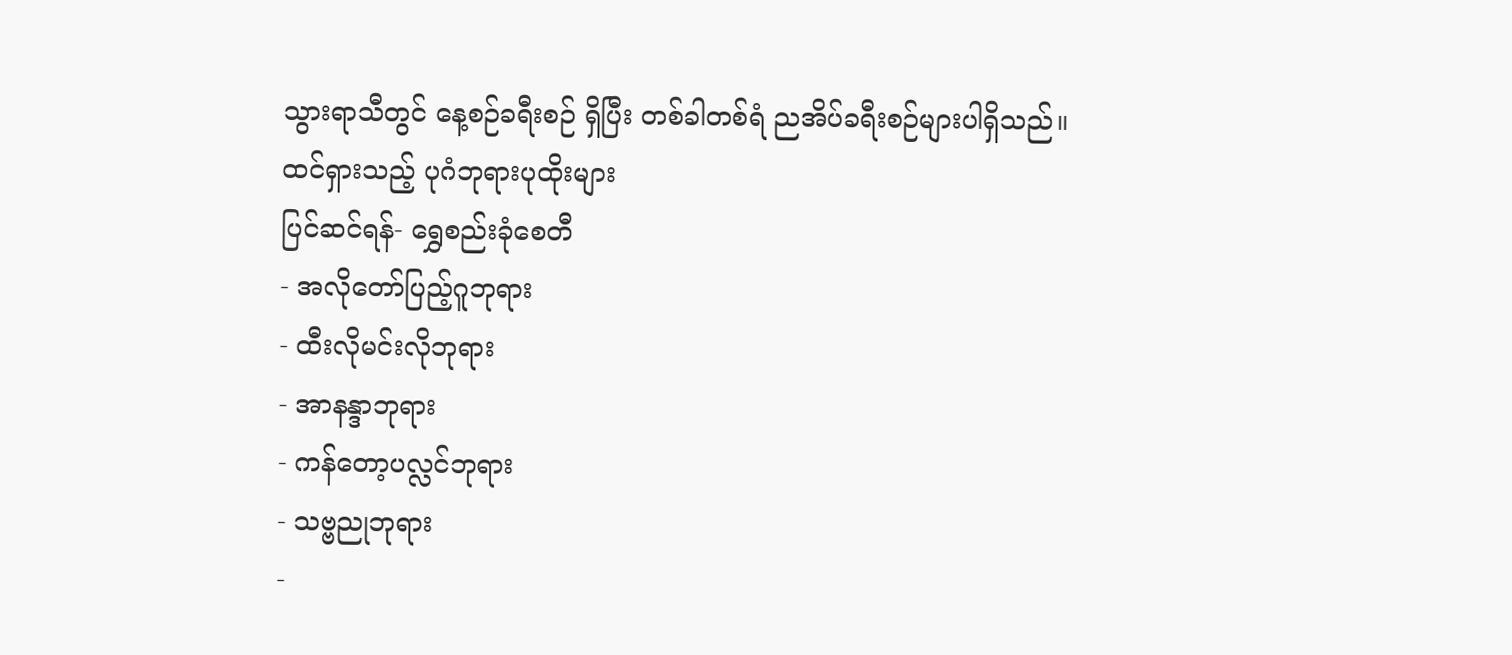သွားရာသီတွင် နေ့စဉ်ခရီးစဉ် ရှိပြီး တစ်ခါတစ်ရံ ညအိပ်ခရီးစဉ်များပါရှိသည်။
ထင်ရှားသည့် ပုဂံဘုရားပုထိုးများ
ပြင်ဆင်ရန်- ရွှေစည်းခုံစေတီ
- အလိုတော်ပြည့်ဂူဘုရား
- ထီးလိုမင်းလိုဘုရား
- အာနန္ဒာဘုရား
- ကန်တော့ပလ္လင်ဘုရား
- သဗ္ဗညုဘုရား
-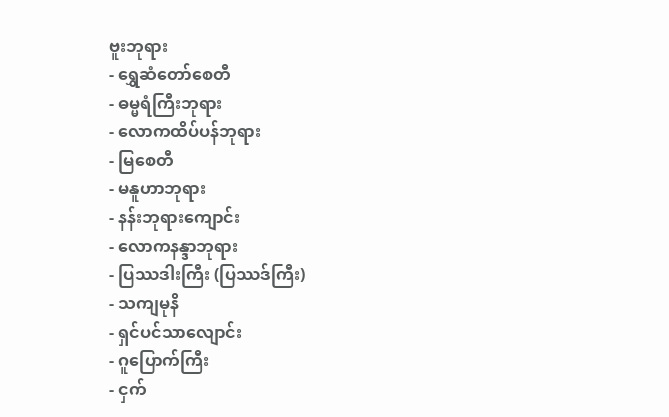ဗူးဘုရား
- ရွှေဆံတော်စေတီ
- ဓမ္မရံကြီးဘုရား
- လောကထိပ်ပန်ဘုရား
- မြစေတီ
- မနူဟာဘုရား
- နန်းဘုရားကျောင်း
- လောကနန္ဒာဘုရား
- ပြဿဒါးကြီး (ပြဿဒ်ကြီး)
- သကျမုနိ
- ရှင်ပင်သာလျောင်း
- ဂူပြောက်ကြီး
- ငှက်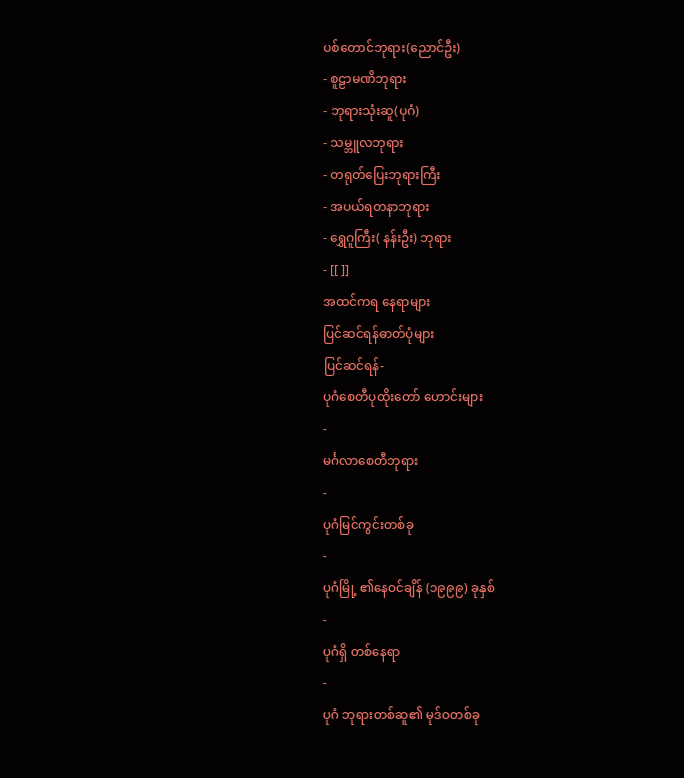ပစ်တောင်ဘုရား(ညောင်ဦး)
- စူဠာမဏိဘုရား
- ဘုရားသုံးဆူ(ပုဂံ)
- သမ္ဘူလဘုရား
- တရုတ်ပြေးဘုရားကြီး
- အပယ်ရတနာဘုရား
- ရွှေဂူကြီး( နန်းဦး) ဘုရား
- [[ ]]
အထင်ကရ နေရာများ
ပြင်ဆင်ရန်ဓာတ်ပုံများ
ပြင်ဆင်ရန်-
ပုဂံစေတီပုထိုးတော် ဟောင်းများ
-
မင်္ဂလာစေတီဘုရား
-
ပုဂံမြင်ကွင်းတစ်ခု
-
ပုဂံမြို့ ၏နေဝင်ချိန် (၁၉၉၉) ခုနှစ်
-
ပုဂံရှိ တစ်နေရာ
-
ပုဂံ ဘုရားတစ်ဆူ၏ မုဒ်ဝတစ်ခု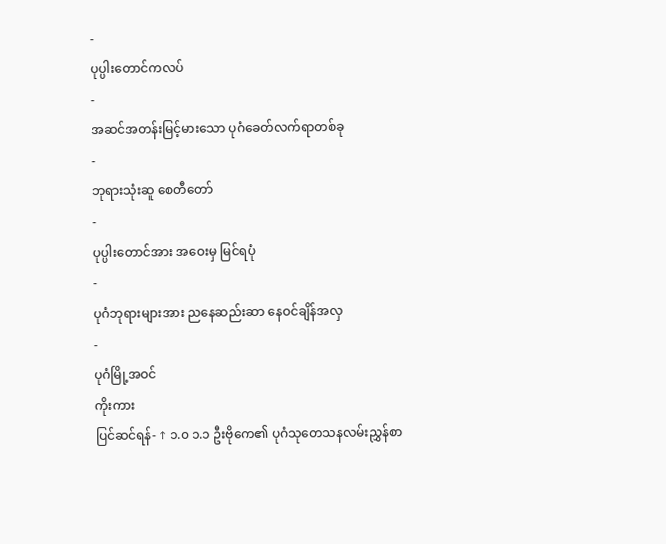-
ပုပ္ပါးတောင်ကလပ်
-
အဆင်အတန်းမြင့်မားသော ပုဂံခေတ်လက်ရာတစ်ခု
-
ဘုရားသုံးဆူ စေတီတော်
-
ပုပ္ပါးတောင်အား အဝေးမှ မြင်ရပုံ
-
ပုဂံဘုရားများအား ညနေဆည်းဆာ နေဝင်ချိန်အလှ
-
ပုဂံမြို့အဝင်
ကိုးကား
ပြင်ဆင်ရန်- ↑ ၁.၀ ၁.၁ ဦးဗိုကေ၏ ပုဂံသုတေသနလမ်းညွှန်စာ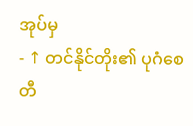အုပ်မှ
- ↑ တင်နိုင်တိုး၏ ပုဂံစေတီ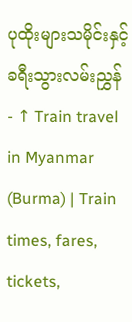ပုထိုးများသမိုင်းနှင့် ခရီးသွားလမ်းညွှန်
- ↑ Train travel in Myanmar (Burma) | Train times, fares, tickets,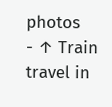photos
- ↑ Train travel in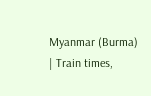Myanmar (Burma) | Train times,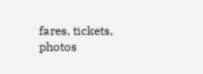fares, tickets, photos